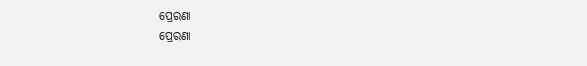ପ୍ରେରଣା
ପ୍ରେରଣା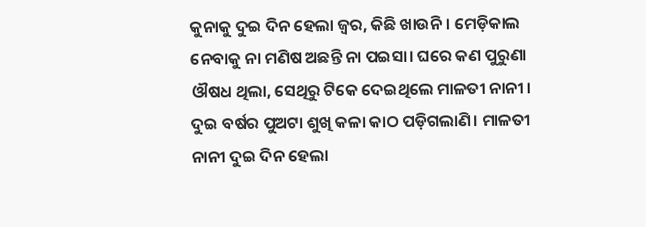କୁନାକୁ ଦୁଇ ଦିନ ହେଲା ଜ୍ୱର, କିଛି ଖାଉନି। ମେଡ଼ିକାଲ ନେବାକୁ ନା ମଣିଷ ଅଛନ୍ତି ନା ପଇସା। ଘରେ କଣ ପୁରୁଣା ଔଷଧ ଥିଲା, ସେଥିରୁ ଟିକେ ଦେଇଥିଲେ ମାଳତୀ ନାନୀ । ଦୁଇ ବର୍ଷର ପୁଅଟା ଶୁଖି କଳା କାଠ ପଡ଼ିଗଲାଣି। ମାଳତୀ ନାନୀ ଦୁଇ ଦିନ ହେଲା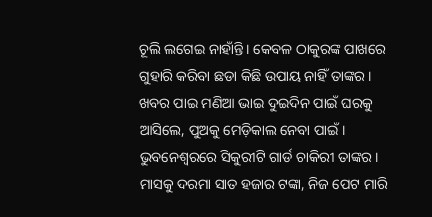ଚୂଲି ଲଗେଇ ନାହାଁନ୍ତି। କେବଳ ଠାକୁରଙ୍କ ପାଖରେ ଗୁହାରି କରିବା ଛଡା କିଛି ଉପାୟ ନାହିଁ ତାଙ୍କର।
ଖବର ପାଇ ମଣିଆ ଭାଇ ଦୁଇଦିନ ପାଇଁ ଘରକୁ ଆସିଲେ, ପୁଅକୁ ମେଡ଼ିକାଲ ନେବା ପାଇଁ। ଭୁବନେଶ୍ବରରେ ସିକୁରୀଟି ଗାର୍ଡ ଚାକିରୀ ତାଙ୍କର। ମାସକୁ ଦରମା ସାତ ହଜାର ଟଙ୍କା, ନିଜ ପେଟ ମାରି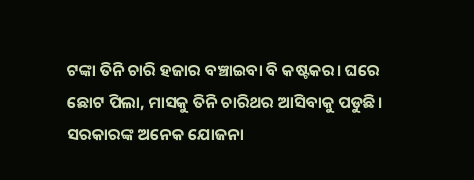ଟଙ୍କା ତିନି ଚାରି ହଜାର ବଞ୍ଚାଇବା ବି କଷ୍ଟକର। ଘରେ ଛୋଟ ପିଲା, ମାସକୁ ତିନି ଚାରିଥର ଆସିବାକୁ ପଡୁଛି। ସରକାରଙ୍କ ଅନେକ ଯୋଜନା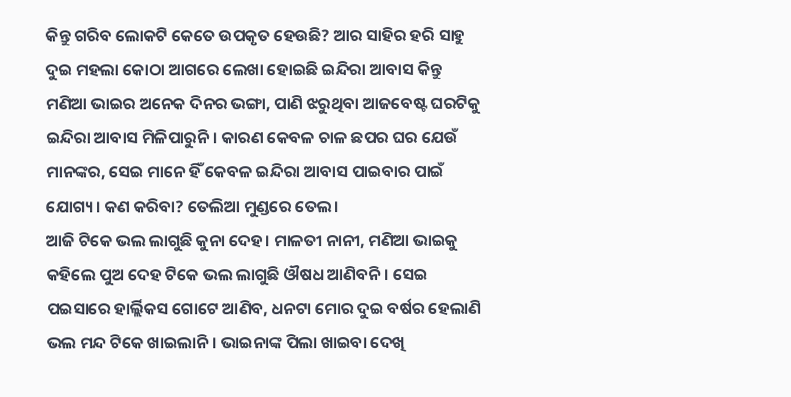କିନ୍ତୁ ଗରିବ ଲୋକଟି କେତେ ଉପକୃତ ହେଉଛି? ଆର ସାହିର ହରି ସାହୁ ଦୁଇ ମହଲା କୋଠା ଆଗରେ ଲେଖା ହୋଇଛି ଇନ୍ଦିରା ଆବାସ କିନ୍ତୁ ମଣିଆ ଭାଇର ଅନେକ ଦିନର ଭଙ୍ଗା, ପାଣି ଝରୁଥିବା ଆଜବେଷ୍ଟ ଘରଟିକୁ ଇନ୍ଦିରା ଆବାସ ମିଳିପାରୁନି। କାରଣ କେବଳ ଚାଳ ଛପର ଘର ଯେଉଁ ମାନଙ୍କର, ସେଇ ମାନେ ହିଁ କେବଳ ଇନ୍ଦିରା ଆବାସ ପାଇବାର ପାଇଁ ଯୋଗ୍ୟ। କଣ କରିବା? ତେଲିଆ ମୁଣ୍ଡରେ ତେଲ।
ଆଜି ଟିକେ ଭଲ ଲାଗୁଛି କୁନା ଦେହ। ମାଳତୀ ନାନୀ, ମଣିଆ ଭାଇକୁ କହିଲେ ପୁଅ ଦେହ ଟିକେ ଭଲ ଲାଗୁଛି ଔଷଧ ଆଣିବନି। ସେଇ ପଇସାରେ ହାର୍ଲ୍ଲିକସ ଗୋଟେ ଆଣିବ, ଧନଟା ମୋର ଦୁଇ ବର୍ଷର ହେଲାଣି ଭଲ ମନ୍ଦ ଟିକେ ଖାଇଲାନି। ଭାଇନାଙ୍କ ପିଲା ଖାଇବା ଦେଖି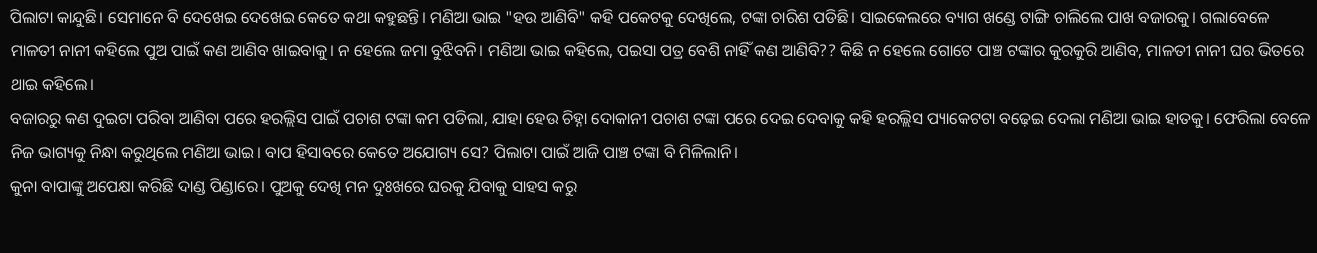ପିଲାଟା କାନ୍ଦୁଛି। ସେମାନେ ବି ଦେଖେଇ ଦେଖେଇ କେତେ କଥା କହୁଛନ୍ତି। ମଣିଆ ଭାଇ "ହଉ ଆଣିବି" କହି ପକେଟକୁ ଦେଖିଲେ, ଟଙ୍କା ଚାରିଶ ପଡିଛି। ସାଇକେଲରେ ବ୍ୟାଗ ଖଣ୍ଡେ ଟାଙ୍ଗି ଚାଲିଲେ ପାଖ ବଜାରକୁ। ଗଲାବେଳେ ମାଳତୀ ନାନୀ କହିଲେ ପୁଅ ପାଇଁ କଣ ଆଣିବ ଖାଇବାକୁ। ନ ହେଲେ ଜମା ବୁଝିବନି। ମଣିଆ ଭାଇ କହିଲେ, ପଇସା ପତ୍ର ବେଶି ନାହିଁ କଣ ଆଣିବି?? କିଛି ନ ହେଲେ ଗୋଟେ ପାଞ୍ଚ ଟଙ୍କାର କୁରକୁରି ଆଣିବ, ମାଳତୀ ନାନୀ ଘର ଭିତରେ ଥାଇ କହିଲେ।
ବଜାରରୁ କଣ ଦୁଇଟା ପରିବା ଆଣିବା ପରେ ହରଲ୍ଲିସ ପାଇଁ ପଚାଶ ଟଙ୍କା କମ ପଡିଲା, ଯାହା ହେଉ ଚିହ୍ନା ଦୋକାନୀ ପଚାଶ ଟଙ୍କା ପରେ ଦେଇ ଦେବାକୁ କହି ହରଲ୍ଲିସ ପ୍ୟାକେଟଟା ବଢ଼େଇ ଦେଲା ମଣିଆ ଭାଇ ହାତକୁ। ଫେରିଲା ବେଳେ ନିଜ ଭାଗ୍ୟକୁ ନିନ୍ଧା କରୁଥିଲେ ମଣିଆ ଭାଇ। ବାପ ହିସାବରେ କେତେ ଅଯୋଗ୍ୟ ସେ? ପିଲାଟା ପାଇଁ ଆଜି ପାଞ୍ଚ ଟଙ୍କା ବି ମିଳିଲାନି।
କୁନା ବାପାଙ୍କୁ ଅପେକ୍ଷା କରିଛି ଦାଣ୍ଡ ପିଣ୍ଡାରେ। ପୁଅକୁ ଦେଖି ମନ ଦୁଃଖରେ ଘରକୁ ଯିବାକୁ ସାହସ କରୁ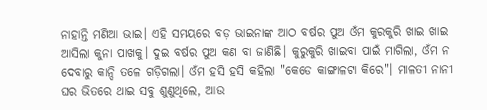ନାହାନ୍ତି ମଣିଆ ଭାଇ। ଏହି ସମୟରେ ବଡ଼ ଭାଇନାଙ୍କ ଆଠ ବର୍ଷର ପୁଅ ଓଁମ କୁରକୁରି ଖାଇ ଖାଇ ଆସିଲା କୁନା ପାଖକୁ। ଦୁଇ ବର୍ଷର ପୁଅ କଣ ବା ଜାଣିଛି। କୁରୁକୁରି ଖାଇବା ପାଇଁ ମାଗିଲା, ଓଁମ ନ ଦେବାରୁ କାନ୍ଦି ତଳେ ଗଡ଼ିଗଲା। ଓଁମ ହସି ହସି କହିଲା "କେଡେ କାଙ୍ଗାଳଟା କିରେ"। ମାଳତୀ ନାନୀ ଘର ଭିତରେ ଥାଇ ସବୁ ଶୁଣୁଥିଲେ, ଆଉ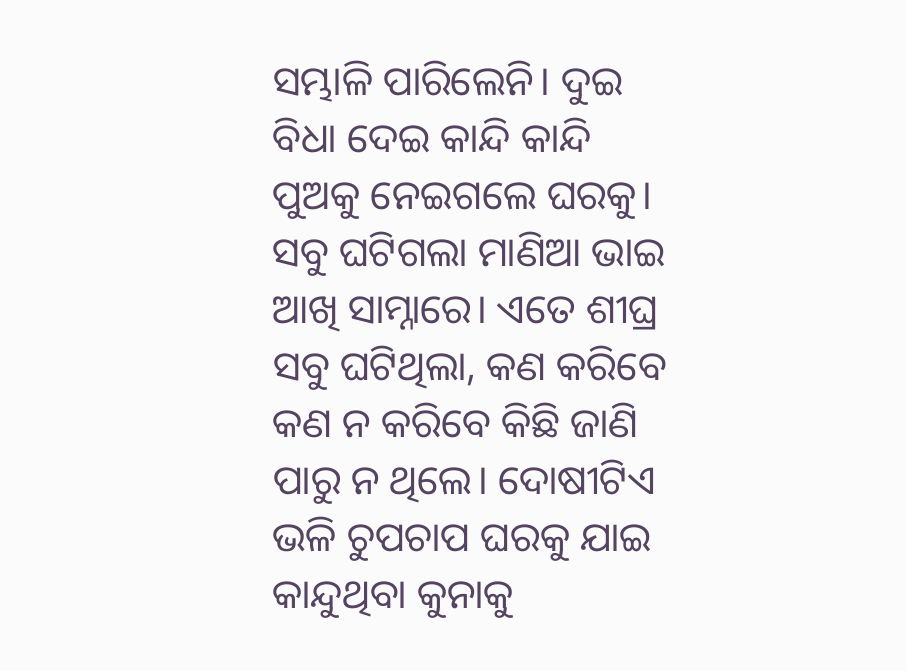ସମ୍ଭାଳି ପାରିଲେନି। ଦୁଇ ବିଧା ଦେଇ କାନ୍ଦି କାନ୍ଦି ପୁଅକୁ ନେଇଗଲେ ଘରକୁ।
ସବୁ ଘଟିଗଲା ମାଣିଆ ଭାଇ ଆଖି ସାମ୍ନାରେ। ଏତେ ଶୀଘ୍ର ସବୁ ଘଟିଥିଲା, କଣ କରିବେ କଣ ନ କରିବେ କିଛି ଜାଣି ପାରୁ ନ ଥିଲେ। ଦୋଷୀଟିଏ ଭଳି ଚୁପଚାପ ଘରକୁ ଯାଇ କାନ୍ଦୁଥିବା କୁନାକୁ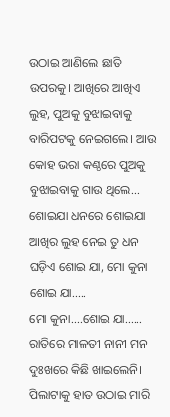ଉଠାଇ ଆଣିଲେ ଛାତି ଉପରକୁ। ଆଖିରେ ଆଖିଏ ଲୁହ, ପୁଅକୁ ବୁଝାଇବାକୁ ବାରିପଟକୁ ନେଇଗଲେ। ଆଉ କୋହ ଭରା କଣ୍ଠରେ ପୁଅକୁ ବୁଝାଇବାକୁ ଗାଉ ଥିଲେ...
ଶୋଇଯା ଧନରେ ଶୋଇଯା
ଆଖିର ଲୁହ ନେଇ ତୁ ଧନ
ଘଡ଼ିଏ ଶୋଇ ଯା, ମୋ କୁନା ଶୋଇ ଯା.....
ମୋ କୁନା....ଶୋଇ ଯା......
ରାତିରେ ମାଳତୀ ନାନୀ ମନ ଦୁଃଖରେ କିଛି ଖାଇଲେନି। ପିଲାଟାକୁ ହାତ ଉଠାଇ ମାରି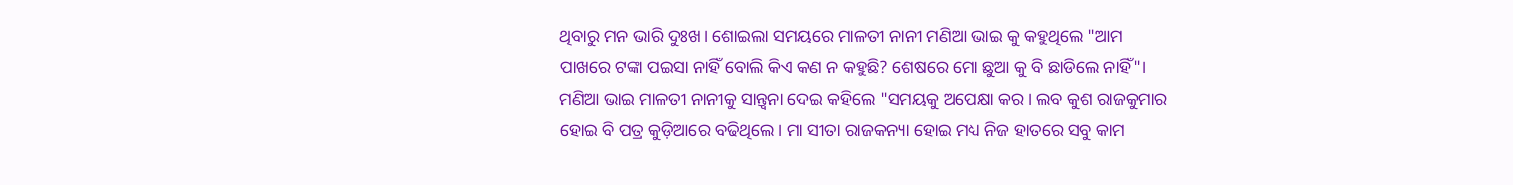ଥିବାରୁ ମନ ଭାରି ଦୁଃଖ। ଶୋଇଲା ସମୟରେ ମାଳତୀ ନାନୀ ମଣିଆ ଭାଇ କୁ କହୁଥିଲେ "ଆମ ପାଖରେ ଟଙ୍କା ପଇସା ନାହିଁ ବୋଲି କିଏ କଣ ନ କହୁଛି? ଶେଷରେ ମୋ ଛୁଆ କୁ ବି ଛାଡିଲେ ନାହିଁ"। ମଣିଆ ଭାଇ ମାଳତୀ ନାନୀକୁ ସାନ୍ତ୍ୱନା ଦେଇ କହିଲେ "ସମୟକୁ ଅପେକ୍ଷା କର। ଲବ କୁଶ ରାଜକୁମାର ହୋଇ ବି ପତ୍ର କୁଡ଼ିଆରେ ବଢିଥିଲେ। ମା ସୀତା ରାଜକନ୍ୟା ହୋଇ ମଧ୍ୟ ନିଜ ହାତରେ ସବୁ କାମ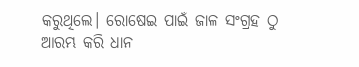କରୁଥିଲେ। ରୋଷେଇ ପାଇଁ ଜାଳ ସଂଗ୍ରହ ଠୁ ଆରମ୍ଭ କରି ଧାନ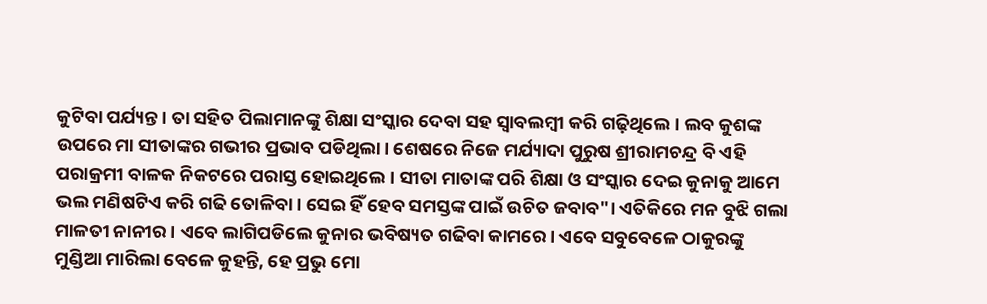କୁଟିବା ପର୍ଯ୍ୟନ୍ତ। ତା ସହିତ ପିଲାମାନଙ୍କୁ ଶିକ୍ଷା ସଂସ୍କାର ଦେବା ସହ ସ୍ୱାବଲମ୍ବୀ କରି ଗଢ଼ିଥିଲେ। ଲବ କୁଶଙ୍କ ଉପରେ ମା ସୀତାଙ୍କର ଗଭୀର ପ୍ରଭାବ ପଡିଥିଲା। ଶେଷରେ ନିଜେ ମର୍ଯ୍ୟାଦା ପୁରୁଷ ଶ୍ରୀରାମଚନ୍ଦ୍ର ବି ଏହି ପରାକ୍ରମୀ ବାଳକ ନିକଟରେ ପରାସ୍ତ ହୋଇଥିଲେ। ସୀତା ମାତାଙ୍କ ପରି ଶିକ୍ଷା ଓ ସଂସ୍କାର ଦେଇ କୁନାକୁ ଆମେ ଭଲ ମଣିଷଟିଏ କରି ଗଢି ତୋଳିବା। ସେଇ ହିଁ ହେବ ସମସ୍ତଙ୍କ ପାଇଁ ଉଚିତ ଜବାବ"। ଏତିକିରେ ମନ ବୁଝି ଗଲା ମାଳତୀ ନାନୀର। ଏବେ ଲାଗିପଡିଲେ କୁନାର ଭବିଷ୍ୟତ ଗଢିବା କାମରେ। ଏବେ ସବୁବେଳେ ଠାକୁରଙ୍କୁ ମୁଣ୍ଡିଆ ମାରିଲା ବେଳେ କୁହନ୍ତି, ହେ ପ୍ରଭୁ ମୋ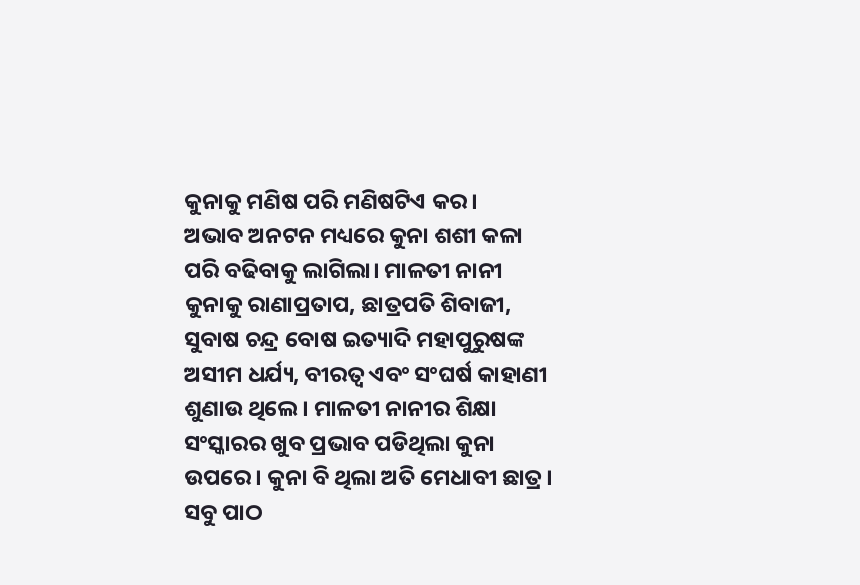କୁନାକୁ ମଣିଷ ପରି ମଣିଷଟିଏ କର।
ଅଭାବ ଅନଟନ ମଧ୍ୟରେ କୁନା ଶଶୀ କଳା ପରି ବଢିବାକୁ ଲାଗିଲା। ମାଳତୀ ନାନୀ କୁନାକୁ ରାଣାପ୍ରତାପ, ଛାତ୍ରପତି ଶିବାଜୀ, ସୁବାଷ ଚନ୍ଦ୍ର ବୋଷ ଇତ୍ୟାଦି ମହାପୁରୁଷଙ୍କ ଅସୀମ ଧର୍ଯ୍ୟ, ବୀରତ୍ବ ଏବଂ ସଂଘର୍ଷ କାହାଣୀ ଶୁଣାଉ ଥିଲେ। ମାଳତୀ ନାନୀର ଶିକ୍ଷା ସଂସ୍କାରର ଖୁବ ପ୍ରଭାବ ପଡିଥିଲା କୁନା ଉପରେ। କୁନା ବି ଥିଲା ଅତି ମେଧାବୀ ଛାତ୍ର। ସବୁ ପାଠ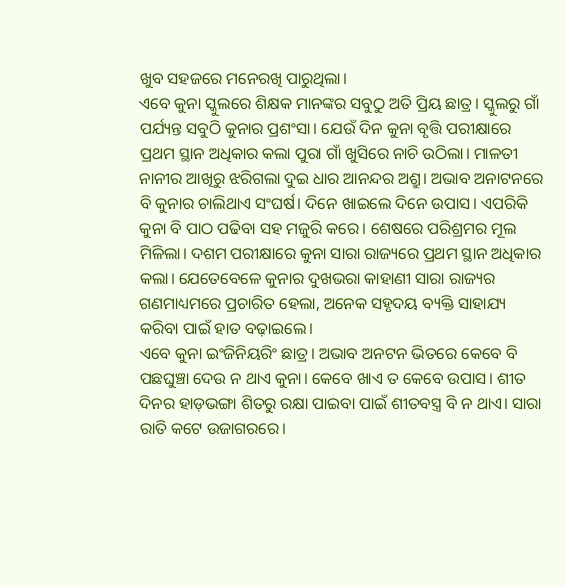ଖୁବ ସହଜରେ ମନେରଖି ପାରୁଥିଲା।
ଏବେ କୁନା ସ୍କୁଲରେ ଶିକ୍ଷକ ମାନଙ୍କର ସବୁଠୁ ଅତି ପ୍ରିୟ ଛାତ୍ର। ସ୍କୁଲରୁ ଗାଁ ପର୍ଯ୍ୟନ୍ତ ସବୁଠି କୁନାର ପ୍ରଶଂସା। ଯେଉଁ ଦିନ କୁନା ବୃତ୍ତି ପରୀକ୍ଷାରେ ପ୍ରଥମ ସ୍ଥାନ ଅଧିକାର କଲା ପୁରା ଗାଁ ଖୁସିରେ ନାଚି ଉଠିଲା। ମାଳତୀ ନାନୀର ଆଖିରୁ ଝରିଗଲା ଦୁଇ ଧାର ଆନନ୍ଦର ଅଶ୍ରୁ। ଅଭାବ ଅନାଟନରେ ବି କୁନାର ଚାଲିଥାଏ ସଂଘର୍ଷ। ଦିନେ ଖାଇଲେ ଦିନେ ଉପାସ। ଏପରିକି କୁନା ବି ପାଠ ପଢିବା ସହ ମଜୁରି କରେ। ଶେଷରେ ପରିଶ୍ରମର ମୂଲ ମିଳିଲା। ଦଶମ ପରୀକ୍ଷାରେ କୁନା ସାରା ରାଜ୍ୟରେ ପ୍ରଥମ ସ୍ଥାନ ଅଧିକାର କଲା। ଯେତେବେଳେ କୁନାର ଦୁଖଭରା କାହାଣୀ ସାରା ରାଜ୍ୟର ଗଣମାଧ୍ୟମରେ ପ୍ରଚାରିତ ହେଲା, ଅନେକ ସହୃଦୟ ବ୍ୟକ୍ତି ସାହାଯ୍ୟ କରିବା ପାଇଁ ହାତ ବଢ଼ାଇଲେ।
ଏବେ କୁନା ଇଂଜିନିୟରିଂ ଛାତ୍ର। ଅଭାବ ଅନଟନ ଭିତରେ କେବେ ବି ପଛଘୁଞ୍ଚା ଦେଉ ନ ଥାଏ କୁନା। କେବେ ଖାଏ ତ କେବେ ଉପାସ। ଶୀତ ଦିନର ହାଡ଼ଭଙ୍ଗା ଶିତରୁ ରକ୍ଷା ପାଇବା ପାଇଁ ଶୀତବସ୍ତ୍ର ବି ନ ଥାଏ। ସାରା ରାତି କଟେ ଉଜାଗରରେ।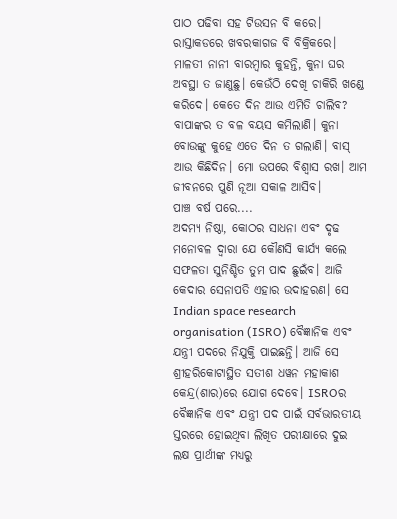ପାଠ ପଢିବା ସହ ଟିଉସନ ବି କରେ। ରାସ୍ତାକଡରେ ଖବରକାଗଜ ବି ବିକ୍ରିକରେ। ମାଳତୀ ନାନୀ ବାରମ୍ବାର କୁହନ୍ତି, କୁନା ଘର ଅବସ୍ଥା ତ ଜାଣୁଛୁ। କେଉଁଠି ଦେଖି ଚାକିରି ଖଣ୍ଡେ କରିଦେ। କେତେ ଦିନ ଆଉ ଏମିତି ଚାଲିବ? ବାପାଙ୍କର ତ ବଳ ବୟସ କମିଲାଣି। କୁନା ବୋଉଙ୍କୁ କୁହେ ଏତେ ଦିନ ତ ଗଲାଣି। ବାସ୍ ଆଉ କିଛିଦିନ। ମୋ ଉପରେ ବିଶ୍ୱାସ ରଖ। ଆମ ଜୀବନରେ ପୁଣି ନୂଆ ସକାଳ ଆସିବ।
ପାଞ୍ଚ ବର୍ଷ ପରେ....
ଅଦମ୍ୟ ନିଷ୍ଠା, କୋଠର ସାଧନା ଏବଂ ଦୃଢ ମନୋବଳ ଦ୍ବାରା ଯେ କୌଣସି କାର୍ଯ୍ୟ କଲେ ସଫଳତା ସୁନିଶ୍ଚିତ ତୁମ ପାଦ ଛୁଇଁବ। ଆଜି କେଦାର ସେନାପତି ଏହାର ଉଦାହରଣ। ସେ Indian space research organisation (ISRO) ବୈଜ୍ଞାନିକ ଏବଂ ଯନ୍ତ୍ରୀ ପଦରେ ନିଯୁକ୍ତି ପାଇଛନ୍ତି। ଆଜି ସେ ଶ୍ରୀହରିକୋଟାସ୍ଥିତ ସତୀଶ ଧୱନ ମହାକାଶ କେନ୍ଦ୍ର(ଶାର)ରେ ଯୋଗ ଦେବେ। ISROର ବୈଜ୍ଞାନିକ ଏବଂ ଯନ୍ତ୍ରୀ ପଦ ପାଇଁ ସର୍ବଭାରତୀୟ ସ୍ତରରେ ହୋଇଥିବା ଲିଖିତ ପରୀକ୍ଷାରେ ଦୁଇ ଲକ୍ଷ ପ୍ରାର୍ଥୀଙ୍କ ମଧ୍ୟରୁ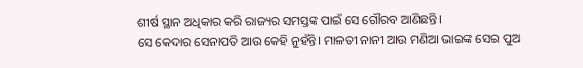ଶୀର୍ଷ ସ୍ଥାନ ଅଧିକାର କରି ରାଜ୍ୟର ସମସ୍ତଙ୍କ ପାଇଁ ସେ ଗୌରବ ଆଣିଛନ୍ତି।
ସେ କେଦାର ସେନାପତି ଆଉ କେହି ନୁହଁନ୍ତି। ମାଳତୀ ନାନୀ ଆଉ ମଣିଆ ଭାଇଙ୍କ ସେଇ ପୁଅ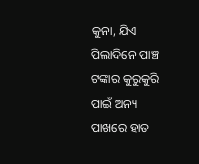କୁନା, ଯିଏ ପିଲାଦିନେ ପାଞ୍ଚ ଟଙ୍କାର କୁରୁକୁରି ପାଇଁ ଅନ୍ୟ ପାଖରେ ହାତ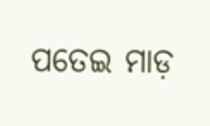ପତେଇ ମାଡ଼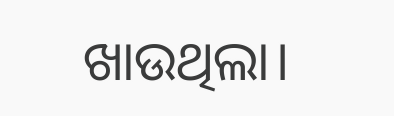ଖାଉଥିଲା।